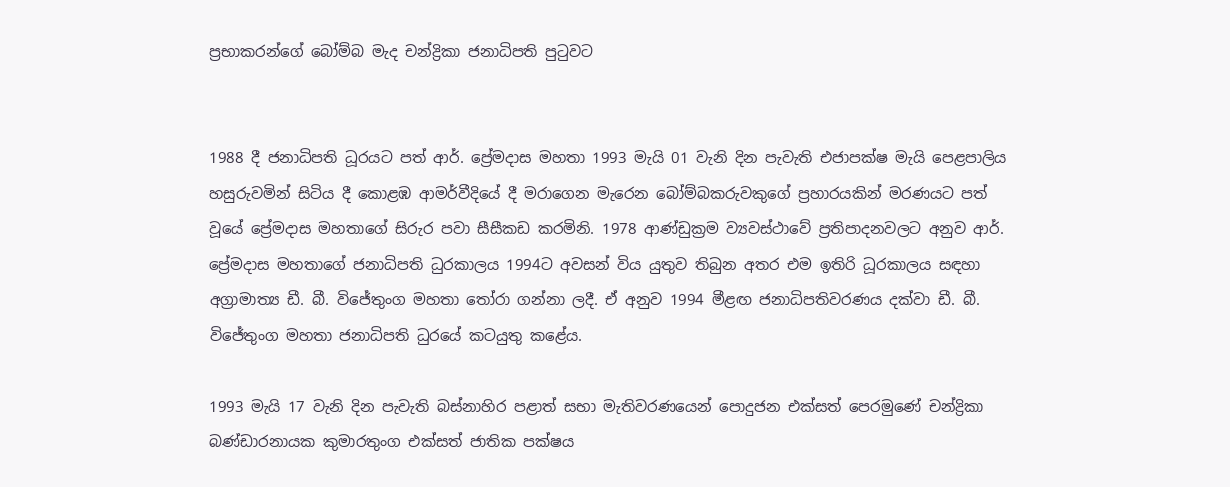ප්‍රභාකරන්ගේ බෝම්බ මැද චන්ද්‍රිකා ජනාධිපති පුටුවට


1988 දී ජනාධිපති ධූරයට පත් ආර්. ප්‍රේමදාස මහතා 1993 මැයි 01 වැනි දින පැවැති එජාපක්ෂ මැයි පෙළපාලිය හසුරුවමින් සිටිය දී කොළඹ ආමර්වීදියේ දී මරාගෙන මැරෙන බෝම්බකරුවකුගේ ප්‍රහාරයකින් මරණයට පත් වූයේ ප්‍රේමදාස මහතාගේ සිරුර පවා සීසීකඩ කරමිනි. 1978 ආණ්ඩුක්‍රම ව්‍යවස්ථාවේ ප්‍රතිපාදනවලට අනුව ආර්. ප්‍රේමදාස මහතාගේ ජනාධිපති ධුරකාලය 1994ට අවසන් විය යුතුව තිබුන අතර එම ඉතිරි ධූරකාලය සඳහා අග්‍රාමාත්‍ය ඩී. බී. විජේතුංග මහතා තෝරා ගන්නා ලදී. ඒ අනුව 1994 මීළඟ ජනාධිපතිවරණය දක්වා ඩී. බී. විජේතුංග මහතා ජනාධිපති ධුරයේ කටයුතු කළේය.

1993 මැයි 17 වැනි දින පැවැති බස්නාහිර පළාත් සභා මැතිවරණයෙන් පොදුජන එක්සත් පෙරමුණේ චන්ද්‍රිකා බණ්ඩාරනායක කුමාරතුංග එක්සත් ජාතික පක්ෂය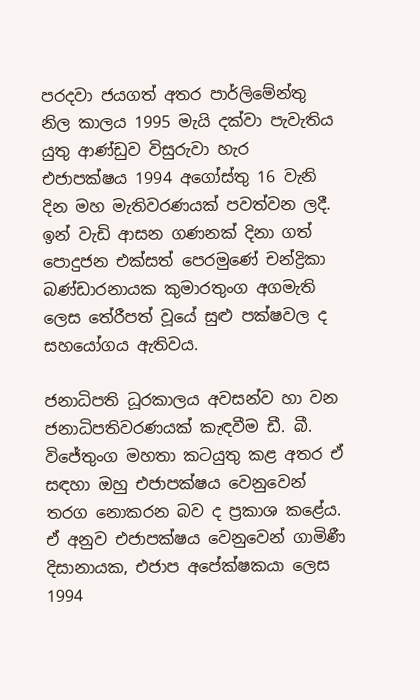පරදවා ජයගත් අතර පාර්ලිමේන්තු නිල කාලය 1995 මැයි දක්වා පැවැතිය යුතු ආණ්ඩුව විසුරුවා හැර එජාපක්ෂය 1994 අගෝස්තු 16 වැනි දින මහ මැතිවරණයක් පවත්වන ලදී. ඉන් වැඩි ආසන ගණනක් දිනා ගත් පොදුජන එක්සත් පෙරමුණේ චන්ද්‍රිකා බණ්ඩාරනායක කුමාරතුංග අගමැති ලෙස තේරීපත් වූයේ සුළු පක්ෂවල ද සහයෝගය ඇතිවය.

ජනාධිපති ධූරකාලය අවසන්ව හා වන ජනාධිපතිවරණයක් කැඳවීම ඩී. බී. විජේතුංග මහතා කටයුතු කළ අතර ඒ සඳහා ඔහු එජාපක්ෂය වෙනුවෙන් තරග නොකරන බව ද ප්‍රකාශ කළේය. ඒ අනුව එජාපක්ෂය වෙනුවෙන් ගාමිණී දිසානායක, එජාප අපේක්ෂකයා ලෙස 1994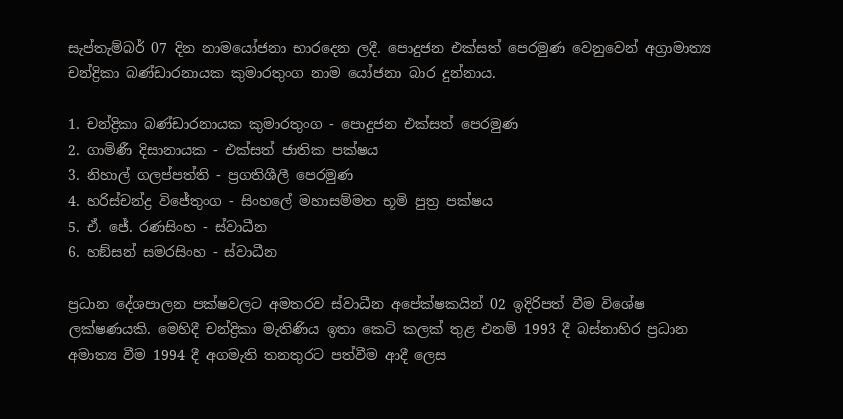සැප්තැම්බර් 07 දින නාමයෝජනා භාරදෙන ලදී. පොදුජන එක්සත් පෙරමුණ වෙනුවෙන් අග්‍රාමාත්‍ය චන්ද්‍රිකා බණ්ඩාරනායක කුමාරතුංග නාම යෝජනා බාර දුන්නාය.

1. චන්ද්‍රිකා බණ්ඩාරනායක කුමාරතුංග - පොදුජන එක්සත් පෙරමුණ
2. ගාමිණී දිසානායක - එක්සත් ජාතික පක්ෂය
3. නිහාල් ගලප්පත්ති - ප්‍රගතිශීලී පෙරමුණ
4. හරිස්චන්ද්‍ර විජේතුංග - සිංහලේ මහාසම්මත භූමි පුත්‍ර පක්ෂය
5. ඒ. ජේ. රණසිංහ - ස්වාධීන
6. හඞ්සන් සමරසිංහ - ස්වාධීන

ප්‍රධාන දේශපාලන පක්ෂවලට අමතරව ස්වාධීන අපේක්ෂකයින් 02 ඉදිරිපත් වීම විශේෂ ලක්ෂණයකි. මෙහිදී චන්ද්‍රිකා මැතිණිය ඉතා කෙටි කලක් තුළ එනම් 1993 දී බස්නාහිර ප්‍රධාන අමාත්‍ය වීම 1994 දී අගමැති තනතුරට පත්වීම ආදී ලෙස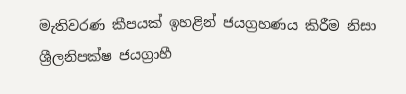මැතිවරණ කීපයක් ඉහළින් ජයග්‍රහණය කිරීම නිසා ශ්‍රීලනිපක්ෂ ජයග්‍රාහී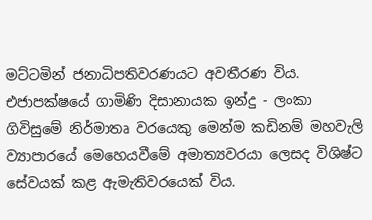මට්ටමින් ජනාධිපතිවරණයට අවතීරණ විය. එජාපක්ෂයේ ගාමිණි දිසානායක ඉන්දු - ලංකා ගිවිසුමේ නිර්මාතෘ වරයෙකු මෙන්ම කඩිනම් මහවැලි ව්‍යාපාරයේ මෙහෙයවීමේ අමාත්‍යවරයා ලෙසද විශිෂ්ට සේවයක් කළ ඇමැතිවරයෙක් විය.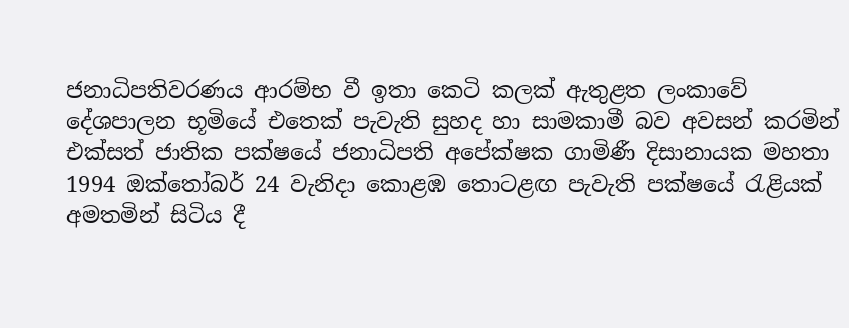ජනාධිපතිවරණය ආරම්භ වී ඉතා කෙටි කලක් ඇතුළත ලංකාවේ දේශපාලන භූමියේ එතෙක් පැවැති සුහද හා සාමකාමී බව අවසන් කරමින් එක්සත් ජාතික පක්ෂයේ ජනාධිපති අපේක්ෂක ගාමිණී දිසානායක මහතා 1994 ඔක්තෝබර් 24 වැනිදා කොළඹ තොටළඟ පැවැති පක්ෂයේ රැළියක් අමතමින් සිටිය දී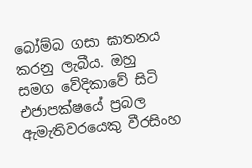බෝම්බ ගසා ඝාතනය කරනු ලැබීය. ඔහු සමග වේදිකාවේ සිටි එජාපක්ෂයේ ප්‍රබල ඇමැතිවරයෙකු වීරසිංහ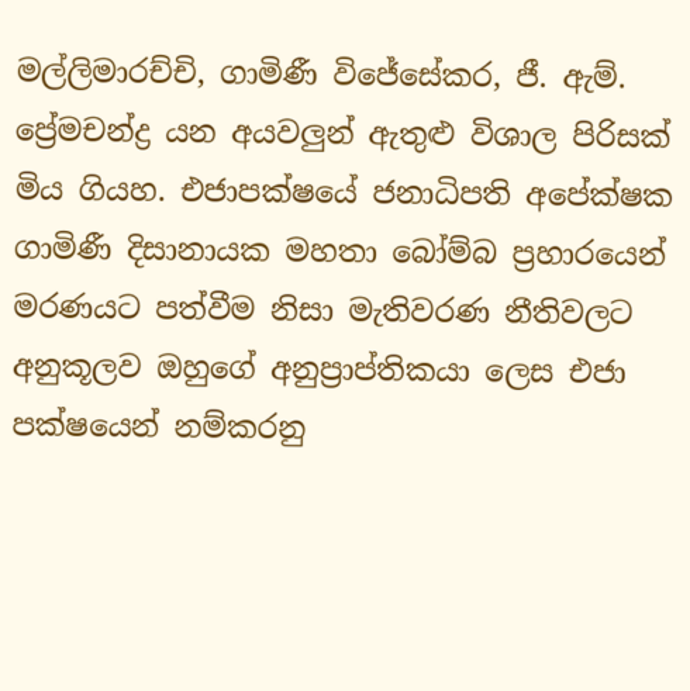මල්ලිමාරච්චි, ගාමිණී විජේසේකර, ජී. ඇම්. ප්‍රේමචන්ද්‍ර යන අයවලුන් ඇතුළු විශාල පිරිසක් මිය ගියහ. එජාපක්ෂයේ ජනාධිපති අපේක්ෂක ගාමිණී දිසානායක මහතා බෝම්බ ප්‍රහාරයෙන් මරණයට පත්වීම නිසා මැතිවරණ නීතිවලට අනුකූලව ඔහුගේ අනුප්‍රාප්තිකයා ලෙස එජා පක්ෂයෙන් නම්කරනු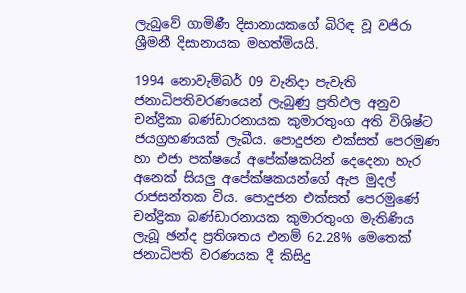ලැබුවේ ගාමිණී දිසානායකගේ බිරිඳ වූ වජිරා ශ්‍රීමනී දිසානායක මහත්මියයි.

1994 නොවැම්බර් 09 වැනිදා පැවැති ජනාධිපතිවරණයෙන් ලැබුණු ප්‍රතිඵල අනුව චන්ද්‍රිකා බණ්ඩාරනායක කුමාරතුංග අති විශිෂ්ට ජයග්‍රහණයක් ලැබීය. පොදුජන එක්සත් පෙරමුණ හා එජා පක්ෂයේ අපේක්ෂකයින් දෙදෙනා හැර අනෙක් සියලු අපේක්ෂකයන්ගේ ඇප මුදල් රාජසන්තක විය. පොදුජන එක්සත් පෙරමුණේ චන්ද්‍රිකා බණ්ඩාරනායක කුමාරතුංග මැතිණිය ලැබූ ඡන්ද ප්‍රතිශතය එනම් 62.28% මෙතෙක් ජනාධිපති වරණයක දී කිසිදු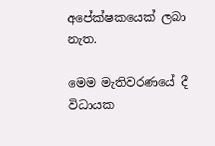අපේක්ෂකයෙක් ලබා නැත.

මෙම මැතිවරණයේ දී විධායක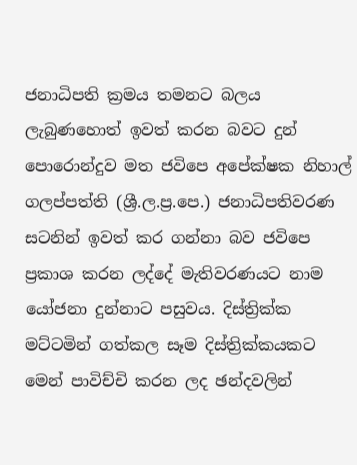ජනාධිපති ක්‍රමය තමනට බලය ලැබුණහොත් ඉවත් කරන බවට දුන් පොරොන්දුව මත ජවිපෙ අපේක්ෂක නිහාල් ගලප්පත්ති (ශ්‍රී.ල.ප්‍ර.පෙ.) ජනාධිපතිවරණ සටනින් ඉවත් කර ගන්නා බව ජවිපෙ ප්‍රකාශ කරන ලද්දේ මැතිවරණයට නාම යෝජනා දුන්නාට පසුවය. දිස්ත්‍රික්ක මට්ටමින් ගත්කල සෑම දිස්ත්‍රික්කයකට මෙන් පාවිච්චි කරන ලද ඡන්දවලින්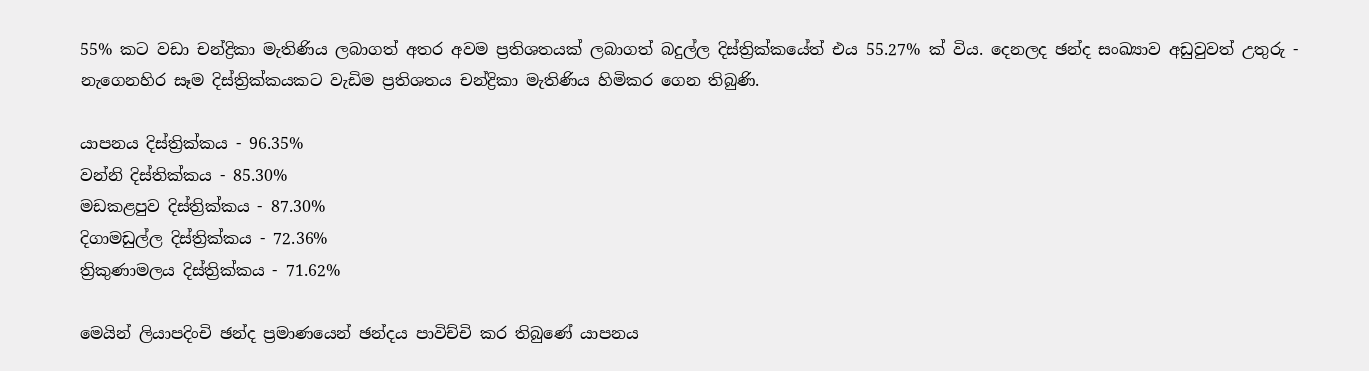55% කට වඩා චන්ද්‍රිකා මැතිණිය ලබාගත් අතර අවම ප්‍රතිශතයක් ලබාගත් බදුල්ල දිස්ත්‍රික්කයේත් එය 55.27% ක් විය. දෙනලද ඡන්ද සංඛ්‍යාව අඩුවුවත් උතුරු - නැගෙනහිර සෑම දිස්ත්‍රික්කයකට වැඩිම ප්‍රතිශතය චන්ද්‍රිකා මැතිණිය හිමිකර ගෙන තිබුණි.

යාපනය දිස්ත්‍රික්කය - 96.35%
වන්නි දිස්තික්කය - 85.30%
මඩකළපුව දිස්ත්‍රික්කය - 87.30%
දිගාමඩුල්ල දිස්ත්‍රික්කය - 72.36%
ත්‍රිකුණාමලය දිස්ත්‍රික්කය - 71.62%

මෙයින් ලියාපදිංචි ඡන්ද ප්‍රමාණයෙන් ඡන්දය පාවිච්චි කර තිබුණේ යාපනය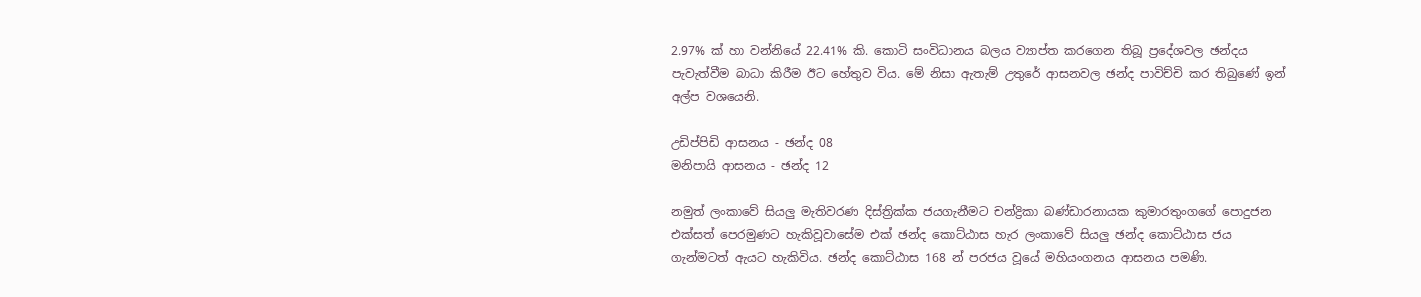2.97% ක් හා වන්නියේ 22.41% කි. කොටි සංවිධානය බලය ව්‍යාප්ත කරගෙන තිබූ ප්‍රදේශවල ඡන්දය පැවැත්වීම බාධා කිරීම ඊට හේතුව විය. මේ නිසා ඇතැම් උතුරේ ආසනවල ඡන්ද පාවිච්චි කර තිබුණේ ඉන් අල්ප වශයෙනි.

උඩිප්පිඩි ආසනය - ඡන්ද 08
මනිපායි ආසනය - ඡන්ද 12

නමුත් ලංකාවේ සියලු මැතිවරණ දිස්ත්‍රික්ක ජයගැනීමට චන්ද්‍රිකා බණ්ඩාරනායක කුමාරතුංගගේ පොදුජන එක්සත් පෙරමුණට හැකිවූවාසේම එක් ඡන්ද කොට්ඨාස හැර ලංකාවේ සියලු ඡන්ද කොට්ඨාස ජය ගැන්මටත් ඇයට හැකිවිය. ඡන්ද කොට්ඨාස 168 න් පරජය වූයේ මහියංගනය ආසනය පමණි.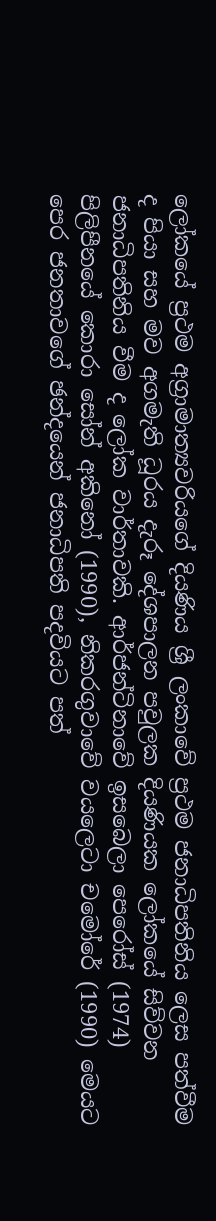ලෝකයේ ප්‍රථම අග්‍රාමාත්‍යවරියගේ දියණිය ශ්‍රී ලංකාවේ ප්‍රථම ජනාධිපතිනිය ලෙස පත්වීම ද පියා සහ මව අගමැති ධූරය දැරූ දේශපාලන පවුලක දියණියක ලෝකයේ සිව්වන ජනාධිපතිනිය වීම ද ලෝක වාර්තාවකි. ආර්ජන්ටිනාවේ ඉසබෙලා පෙරෝස් (1974) පිලිපීනයේ කොරා සෝන් අකිනෝ (1990), නිකරගුවාවේ වයලෙටා චමෝරේ (1990) මෙයට පෙර ජනතාවගේ ඡන්දයෙන් ජනාධිපති පදවියට පත්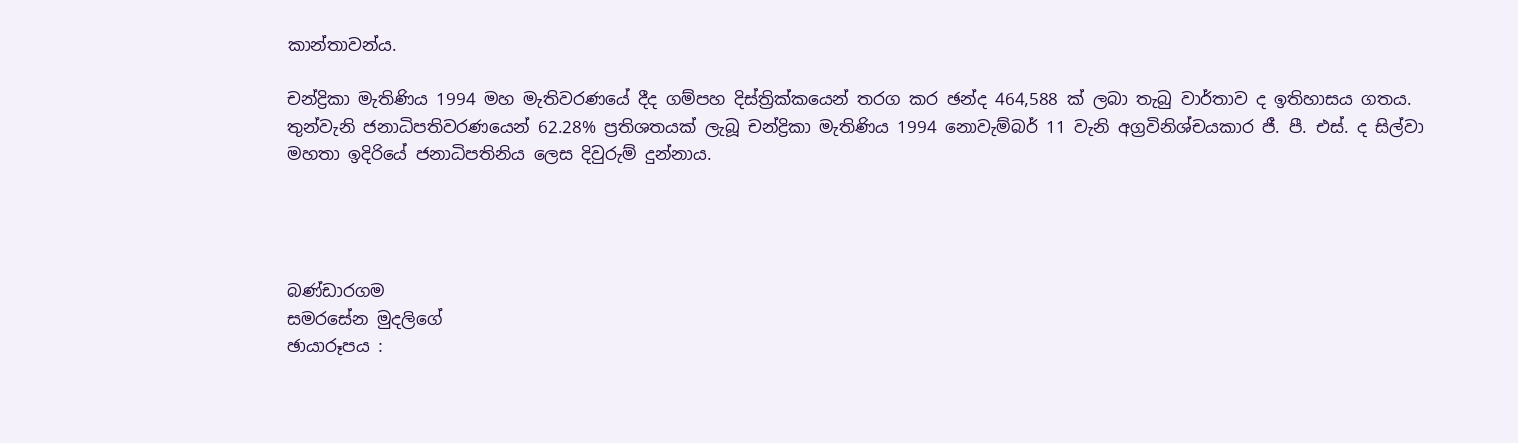කාන්තාවන්ය.

චන්ද්‍රිකා මැතිණිය 1994 මහ මැතිවරණයේ දීද ගම්පහ දිස්ත්‍රික්කයෙන් තරග කර ඡන්ද 464,588 ක් ලබා තැබු වාර්තාව ද ඉතිහාසය ගතය. තුන්වැනි ජනාධිපතිවරණයෙන් 62.28% ප්‍රතිශතයක් ලැබූ චන්ද්‍රිකා මැතිණිය 1994 නොවැම්බර් 11 වැනි අග්‍රවිනිශ්චයකාර ජී. පී. එස්. ද සිල්වා මහතා ඉදිරියේ ජනාධිපතිනිය ලෙස දිවුරුම් දුන්නාය.




බණ්ඩාරගම
සමරසේන මුදලිගේ
ඡායාරූපය :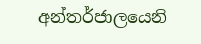අන්තර්ජාලයෙනි